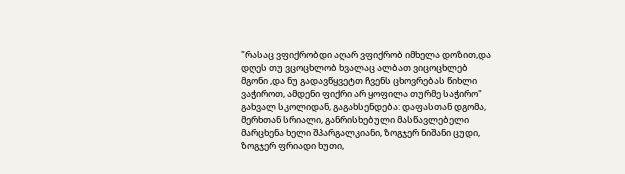"რასაც ვფიქრობდი აღარ ვფიქრობ იმხელა დოზით,და დღეს თუ ვცოცხლობ ხვალაც ალბათ ვიცოცხლებ მგონი ,და ნუ გადავწყვეტთ ჩვენს ცხოვრებას წიხლი ვაჭიროთ, ამდენი ფიქრი არ ყოფილა თურმე საჭირო"
გახვალ სკოლიდან, გაგახსენდება: დაფასთან დგომა, მერხთან სრიალი, განრისხებული მასწავლებელი მარცხენა ხელი შპარგალკიანი, ზოგჯერ ნიშანი ცუდი, ზოგჯერ ფრიადი ხუთი,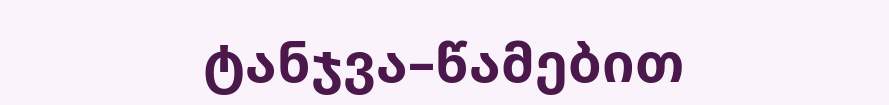ტანჯვა–წამებით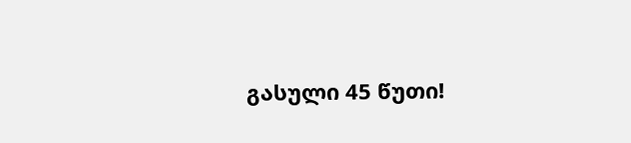გასული 45 წუთი!